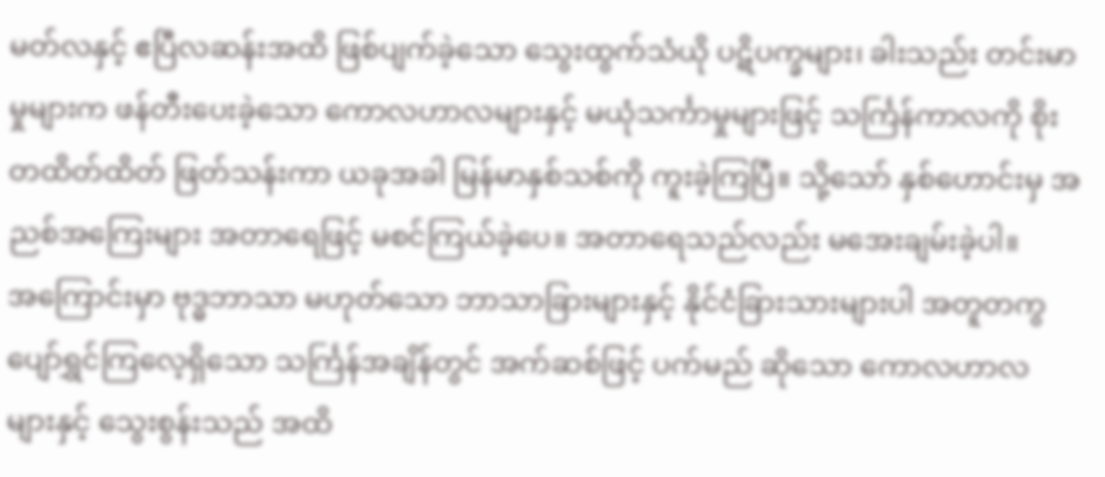မတ်လနှင့် ဧပြီလဆန်းအထိ ဖြစ်ပျက်ခဲ့သော သွေးထွက်သံယို ပဋိပက္ခများ၊ ခါးသည်း တင်းမာမှုများက ဖန်တီးပေးခဲ့သော ကောလဟာလများနှင့် မယုံသင်္ကာမှုများဖြင့် သင်္ကြန်ကာလကို စိုးတထိတ်ထိတ် ဖြတ်သန်းကာ ယခုအခါ မြန်မာနှစ်သစ်ကို ကူးခဲ့ကြပြီ။ သို့သော် နှစ်ဟောင်းမှ အညစ်အကြေးများ အတာရေဖြင့် မစင်ကြယ်ခဲ့ပေ။ အတာရေသည်လည်း မအေးချမ်းခဲ့ပါ။
အကြောင်းမှာ ဗုဒ္ဓဘာသာ မဟုတ်သော ဘာသာခြားများနှင့် နိုင်ငံခြားသားများပါ အတူတကွ ပျော်ရွှင်ကြလေ့ရှိသော သင်္ကြန်အချိန်တွင် အက်ဆစ်ဖြင့် ပက်မည် ဆိုသော ကောလဟာလ များနှင့် သွေးစွန်းသည် အထိ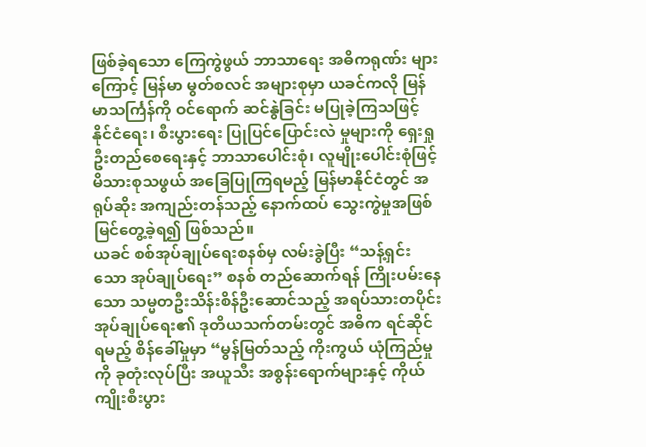ဖြစ်ခဲ့ရသော ကြေကွဲဖွယ် ဘာသာရေး အဓိကရုဏ်း များကြောင့် မြန်မာ မွတ်စလင် အများစုမှာ ယခင်ကလို မြန်မာသင်္ကြန်ကို ဝင်ရောက် ဆင်နွဲခြင်း မပြုခဲ့ကြသဖြင့် နိုင်ငံရေး၊ စီးပွားရေး ပြုပြင်ပြောင်းလဲ မှုများကို ရှေးရှုဦးတည်စေရေးနှင့် ဘာသာပေါင်းစုံ၊ လူမျိုးပေါင်းစုံဖြင့် မိသားစုသဖွယ် အခြေပြုကြရမည့် မြန်မာနိုင်ငံတွင် အရုပ်ဆိုး အကျည်းတန်သည့် နောက်ထပ် သွေးကွဲမှုအဖြစ် မြင်တွေ့ခဲ့ရ၍ ဖြစ်သည်။
ယခင် စစ်အုပ်ချုပ်ရေးစနစ်မှ လမ်းခွဲပြီး “သန့်ရှင်းသော အုပ်ချုပ်ရေး” စနစ် တည်ဆောက်ရန် ကြိုးပမ်းနေသော သမ္မတဦးသိန်းစိန်ဦးဆောင်သည့် အရပ်သားတပိုင်း အုပ်ချုပ်ရေး၏ ဒုတိယသက်တမ်းတွင် အဓိက ရင်ဆိုင်ရမည့် စိန်ခေါ်မှုမှာ “မွန်မြတ်သည့် ကိုးကွယ် ယုံကြည်မှုကို ခုတုံးလုပ်ပြီး အယူသီး အစွန်းရောက်များနှင့် ကိုယ်ကျိုးစီးပွား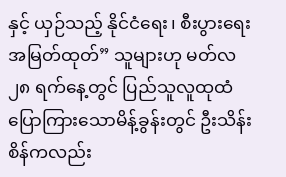နှင့် ယှဉ်သည့် နိုင်ငံရေး၊ စီးပွားရေးအမြတ်ထုတ်” သူများဟု မတ်လ ၂၈ ရက်နေ့တွင် ပြည်သူလူထုထံ ပြောကြားသောမိန့်ခွန်းတွင် ဦးသိန်းစိန်ကလည်း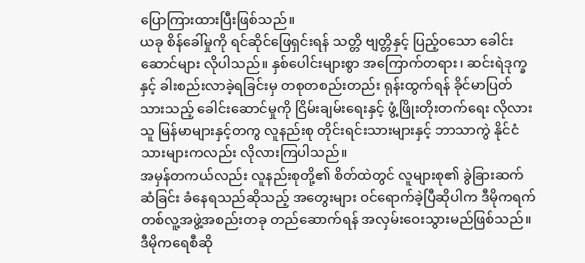ပြောကြားထားပြီးဖြစ်သည်။
ယခု စိန်ခေါ်မှုကို ရင်ဆိုင်ဖြေရှင်းရန် သတ္တိ ဗျတ္တိနှင့် ပြည့်ဝသော ခေါင်းဆောင်များ လိုပါသည်။ နှစ်ပေါင်းများစွာ အကြောက်တရား၊ ဆင်းရဲဒုက္ခနှင့် ခါးစည်းလာခဲ့ရခြင်းမှ တစုတစည်းတည်း ရုန်းထွက်ရန် ခိုင်မာပြတ်သားသည့် ခေါင်းဆောင်မှုကို ငြိမ်းချမ်းရေးနှင့် ဖွံ့ဖြိုးတိုးတက်ရေး လိုလားသူ မြန်မာများနှင့်တကွ လူနည်းစု တိုင်းရင်းသားများနှင့် ဘာသာကွဲ နိုင်ငံသားများကလည်း လိုလားကြပါသည်။
အမှန်တကယ်လည်း လူနည်းစုတို့၏ စိတ်ထဲတွင် လူများစု၏ ခွဲခြားဆက်ဆံခြင်း ခံနေရသည်ဆိုသည့် အတွေးများ ဝင်ရောက်ခဲ့ပြီဆိုပါက ဒီမိုကရက်တစ်လူ့အဖွဲ့အစည်းတခု တည်ဆောက်ရန် အလှမ်းဝေးသွားမည်ဖြစ်သည်။ ဒီမိုကရေစီဆို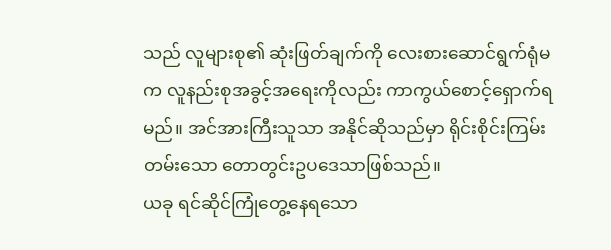သည် လူများစု၏ ဆုံးဖြတ်ချက်ကို လေးစားဆောင်ရွက်ရုံမက လူနည်းစုအခွင့်အရေးကိုလည်း ကာကွယ်စောင့်ရှောက်ရမည်။ အင်အားကြီးသူသာ အနိုင်ဆိုသည်မှာ ရိုင်းစိုင်းကြမ်းတမ်းသော တောတွင်းဥပဒေသာဖြစ်သည်။
ယခု ရင်ဆိုင်ကြုံတွေ့နေရသော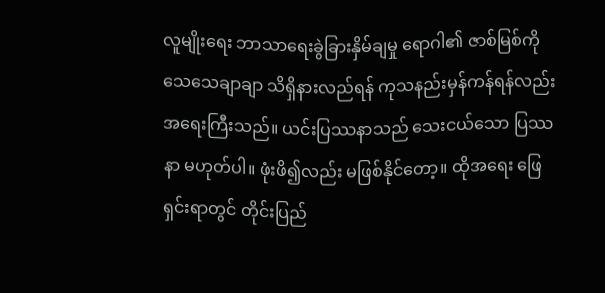လူမျိုးရေး ဘာသာရေးခွဲခြားနှိမ်ချမှု ရောဂါ၏ ဇာစ်မြစ်ကို သေသေချာချာ သိရှိနားလည်ရန် ကုသနည်းမှန်ကန်ရန်လည်း အရေးကြီးသည်။ ယင်းပြဿနာသည် သေးငယ်သော ပြဿနာ မဟုတ်ပါ။ ဖုံးဖိ၍လည်း မဖြစ်နိုင်တော့။ ထိုအရေး ဖြေရှင်းရာတွင် တိုင်းပြည်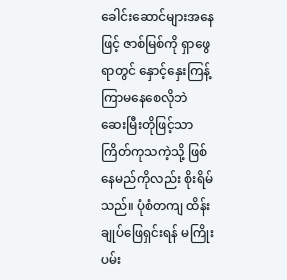ခေါင်းဆောင်များအနေဖြင့် ဇာစ်မြစ်ကို ရှာဖွေရာတွင် နှောင့်နှေးကြန့်ကြာမနေစေလိုဘဲ ဆေးမြီးတိုဖြင့်သာ ကြိတ်ကုသကဲ့သို့ ဖြစ်နေမည်ကိုလည်း စိုးရိမ်သည်။ ပုံစံတကျ ထိန်းချုပ်ဖြေရှင်းရန် မကြိုးပမ်း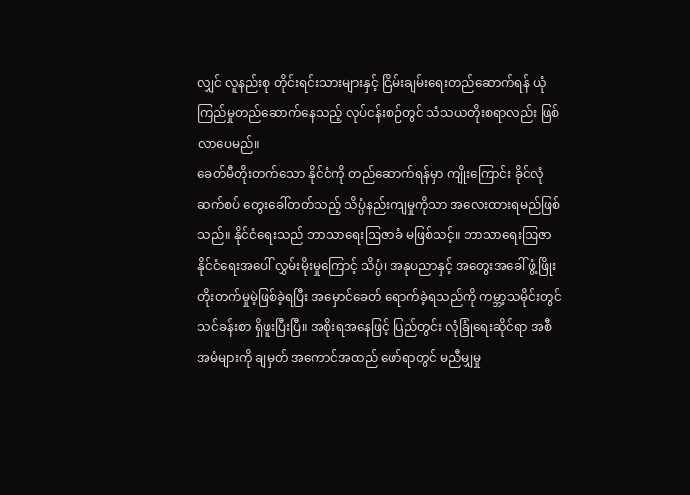လျှင် လူနည်းစု တိုင်းရင်းသားများနှင့် ငြိမ်းချမ်းရေးတည်ဆောက်ရန် ယုံကြည်မှုတည်ဆောက်နေသည့် လုပ်ငန်းစဉ်တွင် သံသယတိုးစရာလည်း ဖြစ်လာပေမည်။
ခေတ်မီတိုးတက်သော နိုင်ငံကို တည်ဆောက်ရန်မှာ ကျိုးကြောင်း ခိုင်လုံ ဆက်စပ် တွေးခေါ်တတ်သည့် သိပ္ပံနည်းကျမှုကိုသာ အလေးထားရမည်ဖြစ်သည်။ နိုင်ငံရေးသည် ဘာသာရေးဩဇာခံ မဖြစ်သင့်။ ဘာသာရေးဩဇာ နိုင်ငံရေးအပေါ် လွှမ်းမိုးမှုကြောင့် သိပ္ပံ၊ အနုပညာနှင့် အတွေးအခေါ် ဖွံ့ဖြိုးတိုးတက်မှုမဲ့ဖြစ်ခဲ့ရပြီး အမှောင်ခေတ် ရောက်ခဲ့ရသည်ကို ကမ္ဘာ့သမိုင်းတွင် သင်ခန်းစာ ရှိဖူးပြီးပြီ။ အစိုးရအနေဖြင့် ပြည်တွင်း လုံခြုံရေးဆိုင်ရာ အစီအမံများကို ချမှတ် အကောင်အထည် ဖော်ရာတွင် မညီမျှမှု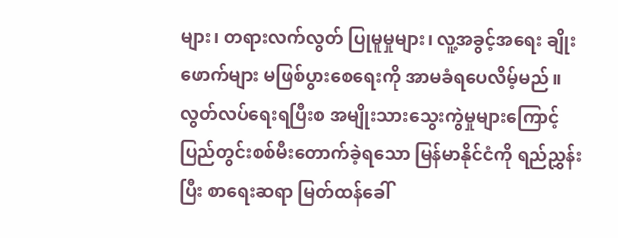များ၊ တရားလက်လွတ် ပြုမူမှုများ၊ လူ့အခွင့်အရေး ချိုးဖောက်များ မဖြစ်ပွားစေရေးကို အာမခံရပေလိမ့်မည်။
လွတ်လပ်ရေးရပြီးစ အမျိုးသားသွေးကွဲမှုများကြောင့် ပြည်တွင်းစစ်မီးတောက်ခဲ့ရသော မြန်မာနိုင်ငံကို ရည်ညွှန်းပြီး စာရေးဆရာ မြတ်ထန်ခေါ်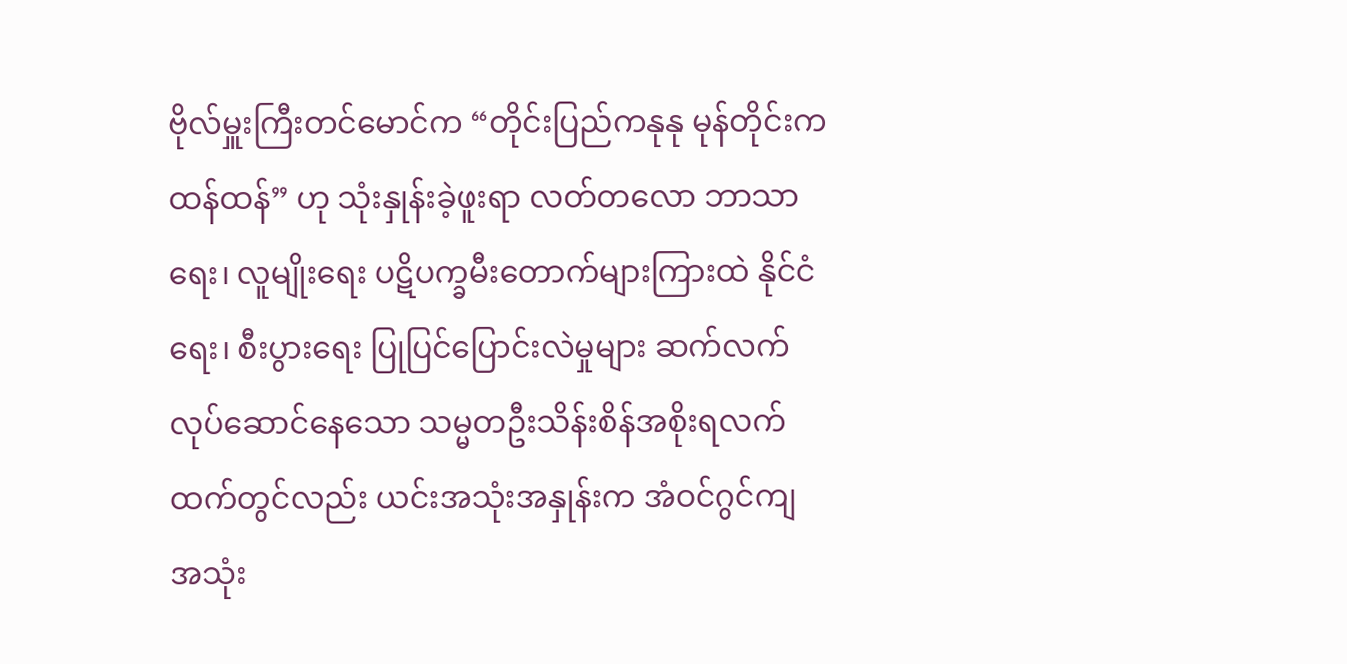ဗိုလ်မှူးကြီးတင်မောင်က “တိုင်းပြည်ကနုနု မုန်တိုင်းကထန်ထန်” ဟု သုံးနှုန်းခဲ့ဖူးရာ လတ်တလော ဘာသာရေး၊ လူမျိုးရေး ပဋိပက္ခမီးတောက်များကြားထဲ နိုင်ငံရေး၊ စီးပွားရေး ပြုပြင်ပြောင်းလဲမှုများ ဆက်လက် လုပ်ဆောင်နေသော သမ္မတဦးသိန်းစိန်အစိုးရလက်ထက်တွင်လည်း ယင်းအသုံးအနှုန်းက အံဝင်ဂွင်ကျ အသုံး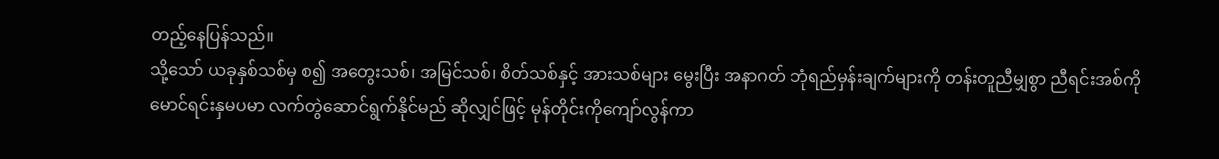တည့်နေပြန်သည်။
သို့သော် ယခုနှစ်သစ်မှ စ၍ အတွေးသစ်၊ အမြင်သစ်၊ စိတ်သစ်နှင့် အားသစ်များ မွေးပြီး အနာဂတ် ဘုံရည်မှန်းချက်များကို တန်းတူညီမျှစွာ ညီရင်းအစ်ကို မောင်ရင်းနှမပမာ လက်တွဲဆောင်ရွက်နိုင်မည် ဆိုလျှင်ဖြင့် မုန်တိုင်းကိုကျော်လွန်ကာ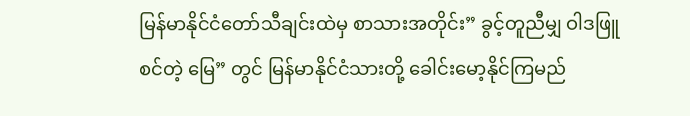မြန်မာနိုင်ငံတော်သီချင်းထဲမှ စာသားအတိုင်း” ခွင့်တူညီမျှ ဝါဒဖြူစင်တဲ့ မြေ” တွင် မြန်မာနိုင်ငံသားတို့ ခေါင်းမော့နိုင်ကြမည်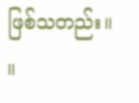ဖြစ်သတည်း။ ။